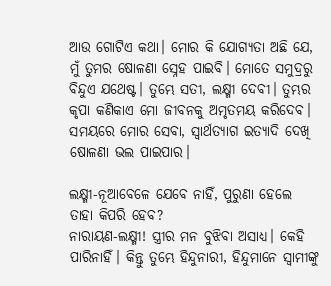ଆଉ ଗୋଟିଏ କଥା। ମୋର କି ଯୋଗ୍ୟତା ଅଛି ଯେ, ମୁଁ ତୁମର ଷୋଳଣା ସ୍ନେହ ପାଇବି। ମୋତେ ସମୁଦ୍ରରୁ ବିନ୍ଦୁଏ ଯଥେଷ୍ଟ। ତୁମ୍ଭେ ସତୀ, ଲକ୍ଷ୍ମୀ ଦେବୀ। ତୁମ୍ଭର କୃପା କଣିକାଏ ମୋ ଜୀବନକୁ ଅମୃତମୟ କରିଦେବ। ସମୟରେ ମୋର ସେବା, ସ୍ବାର୍ଥତ୍ୟାଗ ଇତ୍ୟାଦି ଦେଖି ଷୋଳଣା ଭଲ ପାଇପାର।

ଲକ୍ଷ୍ମୀ-ନୂଆବେଳେ ଯେବେ ନାହିଁ, ପୁରୁଣା ହେଲେ ତାହା କିପରି ହେବ?
ନାରାୟଣ-ଲକ୍ଷ୍ମୀ! ସ୍ତ୍ରୀର ମନ ବୁଝିବା ଅସାଧ୍ୟ। କେହି ପାରିନାହିଁ। କିନ୍ତୁ ତୁମ୍ଭେ ହିନ୍ଦୁନାରୀ, ହିନ୍ଦୁମାନେ ସ୍ବାମୀଙ୍କୁ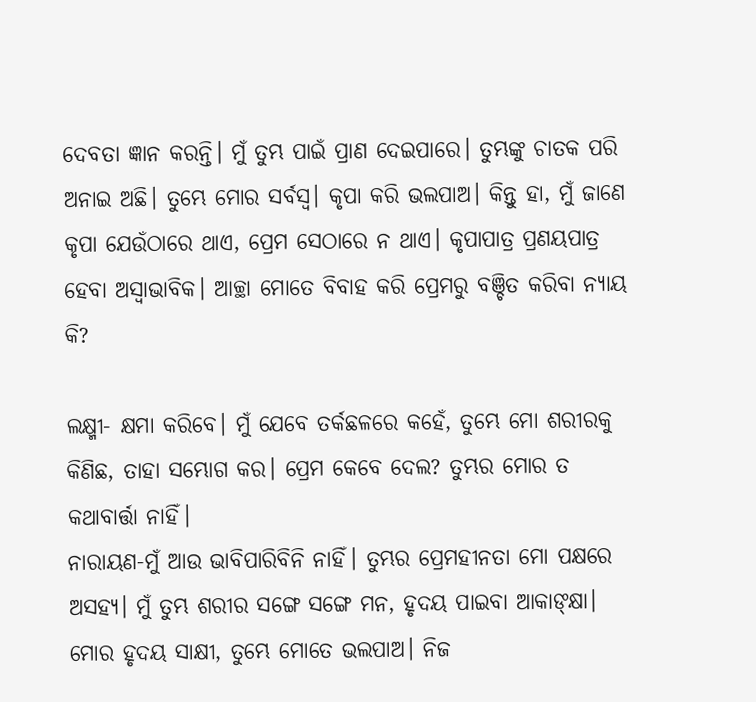ଦେବତା ଜ୍ଞାନ କରନ୍ତି। ମୁଁ ତୁମ୍ଭ ପାଇଁ ପ୍ରାଣ ଦେଇପାରେ। ତୁମ୍ଭଙ୍କୁ ଚାତକ ପରି ଅନାଇ ଅଛି। ତୁମ୍ଭେ ମୋର ସର୍ବସ୍ବ। କୃପା କରି ଭଲପାଅ। କିନ୍ତୁ ହା, ମୁଁ ଜାଣେ କୃପା ଯେଉଁଠାରେ ଥାଏ, ପ୍ରେମ ସେଠାରେ ନ ଥାଏ। କୃପାପାତ୍ର ପ୍ରଣୟପାତ୍ର ହେବା ଅସ୍ବାଭାବିକ। ଆଚ୍ଛା ମୋତେ ବିବାହ କରି ପ୍ରେମରୁ ବଞ୍ଚିତ କରିବା ନ୍ୟାୟ କି?

ଲକ୍ଷ୍ମୀ- କ୍ଷମା କରିବେ। ମୁଁ ଯେବେ ତର୍କଛଳରେ କହେଁ, ତୁମ୍ଭେ ମୋ ଶରୀରକୁ କିଣିଛ, ତାହା ସମ୍ଭୋଗ କର। ପ୍ରେମ କେବେ ଦେଲ? ତୁମ୍ଭର ମୋର ତ କଥାବାର୍ତ୍ତା ନାହିଁ।
ନାରାୟଣ-ମୁଁ ଆଉ ଭାବିପାରିବିନି ନାହିଁ। ତୁମ୍ଭର ପ୍ରେମହୀନତା ମୋ ପକ୍ଷରେ ଅସହ୍ୟ। ମୁଁ ତୁମ୍ଭ ଶରୀର ସଙ୍ଗେ ସଙ୍ଗେ ମନ, ହୃଦୟ ପାଇବା ଆକାଙ୍କ୍ଷା। ମୋର ହୃଦୟ ସାକ୍ଷୀ, ତୁମ୍ଭେ ମୋତେ ଭଲପାଅ। ନିଜ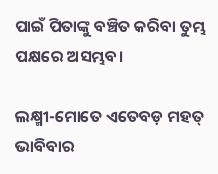ପାଇଁ ପିତାଙ୍କୁ ବଞ୍ଚିତ କରିବା ତୁମ୍ଭ ପକ୍ଷରେ ଅସମ୍ଭବ।

ଲକ୍ଷ୍ମୀ-ମୋତେ ଏତେବଡ଼ ମହତ୍‌ ଭାବିବାର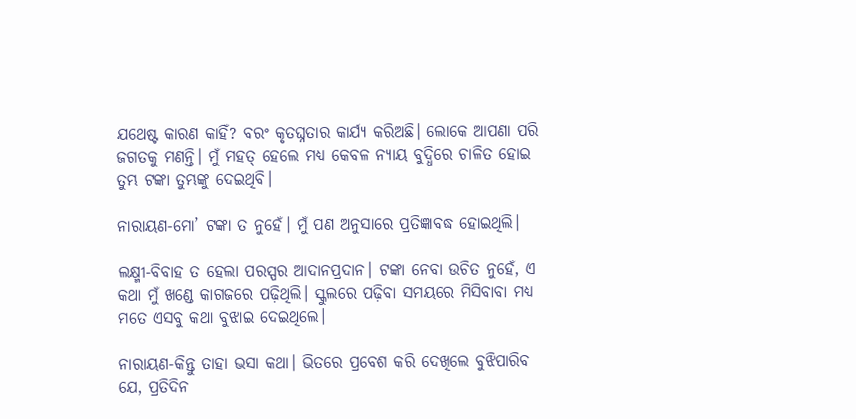ଯଥେଷ୍ଟ କାରଣ କାହିଁ? ବରଂ କୃତଘ୍ନତାର କାର୍ଯ୍ୟ କରିଅଛି। ଲୋକେ ଆପଣା ପରି ଜଗତକୁ ମଣନ୍ତି। ମୁଁ ମହତ୍‌ ହେଲେ ମଧ୍ୟ କେବଳ ନ୍ୟାୟ ବୁଦ୍ଧିରେ ଚାଳିତ ହୋଇ ତୁମ୍ଭ ଟଙ୍କା ତୁମ୍ଭଙ୍କୁ ଦେଇଥିବି।

ନାରାୟଣ-ମୋ’ ଟଙ୍କା ତ ନୁହେଁ। ମୁଁ ପଣ ଅନୁସାରେ ପ୍ରତିଜ୍ଞାବଦ୍ଧ ହୋଇଥିଲି।

ଲକ୍ଷ୍ମୀ-ବିବାହ ତ ହେଲା ପରସ୍ପର ଆଦାନପ୍ରଦାନ। ଟଙ୍କା ନେବା ଉଚିତ ନୁହେଁ, ଏ କଥା ମୁଁ ଖଣ୍ଡେ କାଗଜରେ ପଢ଼ିଥିଲି। ସ୍କୁଲରେ ପଢ଼ିବା ସମୟରେ ମିସିବାବା ମଧ୍ୟ ମତେ ଏସବୁ କଥା ବୁଝାଇ ଦେଇଥିଲେ।

ନାରାୟଣ-କିନ୍ତୁ ତାହା ଭସା କଥା। ଭିତରେ ପ୍ରବେଶ କରି ଦେଖିଲେ ବୁଝିପାରିବ ଯେ, ପ୍ରତିଦିନ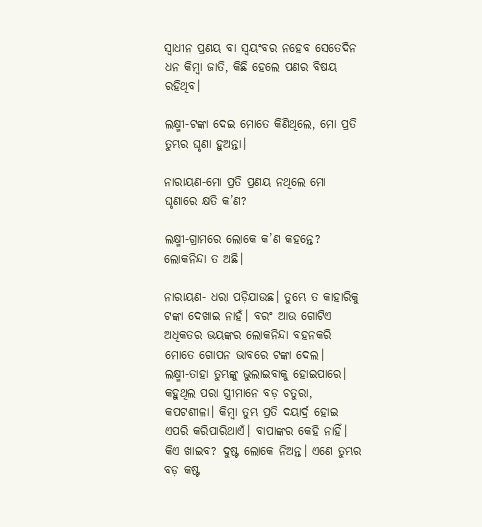ସ୍ବାଧୀନ ପ୍ରଣୟ ବା ସ୍ବୟଂବର ନହେବ ସେତେଦିନ ଧନ କିମ୍ବା ଜାତି, କିଛି ହେଲେ ପଣର ବିଷୟ ରହିଥିବ।

ଲକ୍ଷ୍ମୀ-ଟଙ୍କା ଦେଇ ମୋତେ କିଣିଥିଲେ, ମୋ ପ୍ରତି ତୁମ୍ଭର ଘୃଣା ହୁଅନ୍ତା।

ନାରାୟଣ-ମୋ ପ୍ରତି ପ୍ରଣୟ ନଥିଲେ ମୋ ଘୃଣାରେ କ୍ଷତି କ’ଣ?

ଲକ୍ଷ୍ମୀ-ଗ୍ରାମରେ ଲୋକେ କ’ଣ କହନ୍ତେ? ଲୋକନିନ୍ଦା ତ ଅଛି।

ନାରାୟଣ- ଧରା ପଡ଼ିଯାଉଛ। ତୁମ୍ଭେ ତ କାହାରିକୁ ଟଙ୍କା ଦେଖାଇ ନାହଁ। ବରଂ ଆଉ ଗୋଟିଏ ଅଧିକତର ଭୟଙ୍କର ଲୋକନିନ୍ଦା ବହନକରି ମୋତେ ଗୋପନ ଭାବରେ ଟଙ୍କା ଦେଲ।
ଲକ୍ଷ୍ମୀ-ତାହା ତୁମ୍ଭଙ୍କୁ ଭୁଲାଇବାକୁ ହୋଇପାରେ। କହୁଥିଲ ପରା ସ୍ତ୍ରୀମାନେ ବଡ଼ ଚତୁରା, କପଟଶୀଳା। କିମ୍ବା ତୁମ୍ଭ ପ୍ରତି ଦୟାର୍ଦ୍ର ହୋଇ ଏପରି କରିପାରିଥାଏଁ। ବାପାଙ୍କର କେହି ନାହିଁ। କିଏ ଖାଇବ? ଦୁଷ୍ଟ ଲୋକେ ନିଅନ୍ତ। ଏଣେ ତୁମ୍ଭର ବଡ଼ କଷ୍ଟ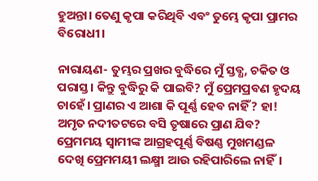ହୁଅନ୍ତା। ତେଣୁ କୃପା କରିଥିବି ଏବଂ ତୁମ୍ଭେ କୃପା ପ୍ରାମର ବିରୋଧୀ।

ନାରାୟଣ- ତୁମ୍ଭର ପ୍ରଖର ବୁଦ୍ଧିରେ ମୁଁ ସ୍ତବ୍ଧ, ଚକିତ ଓ ପରାସ୍ତ। କିନ୍ତୁ ବୁଦ୍ଧିରୁ କି ପାଇବି? ମୁଁ ପ୍ରେମପ୍ରବଣ ହୃଦୟ ଚାହେଁ। ପ୍ରାଣର ଏ ଆଶା କି ପୂର୍ଣ୍ଣ ହେବ ନାହିଁ? ହା! ଅମୃତ ନଦୀତଟରେ ବସି ତୃଷାରେ ପ୍ରାଣ ଯିବ?
ପ୍ରେମମୟ ସ୍ବାମୀଙ୍କ ଆଗ୍ରହପୂର୍ଣ୍ଣ ବିଷଣ୍ଣ ମୁଖମଣ୍ଡଳ ଦେଖି ପ୍ରେମମୟୀ ଲକ୍ଷ୍ମୀ ଆଉ ରହିପାରିଲେ ନାହିଁ।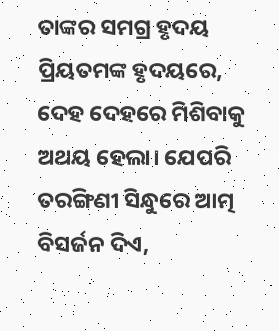ତାଙ୍କର ସମଗ୍ର ହୃଦୟ ପ୍ରିୟତମଙ୍କ ହୃଦୟରେ, ଦେହ ଦେହରେ ମିଶିବାକୁ ଅଥୟ ହେଲା। ଯେପରି ତରଙ୍ଗିଣୀ ସିନ୍ଧୁରେ ଆତ୍ମ ବିସର୍ଜନ ଦିଏ,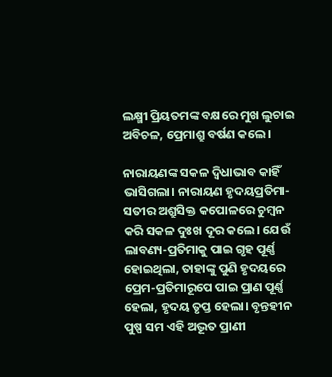ଲକ୍ଷ୍ମୀ ପ୍ରିୟତମଙ୍କ ବକ୍ଷରେ ମୁଖ ଲୁଚାଇ ଅବିଚଳ, ପ୍ରେମାଶ୍ରୁ ବର୍ଷଣ କଲେ।

ନାରାୟଣଙ୍କ ସକଳ ଦ୍ବିଧାଭାବ କାହିଁ ଭାସିଗଲା। ନାରାୟଣ ହୃଦୟପ୍ରତିମା-ସତୀର ଅଶ୍ରୁସିକ୍ତ କପୋଳରେ ଚୁମ୍ବନ କରି ସକଳ ଦୁଃଖ ଦୂର କଲେ। ଯେଉଁ ଲାବଣ୍ୟ-ପ୍ରତିମାକୁ ପାଇ ଗୃହ ପୂର୍ଣ୍ଣ ହୋଇଥିଲା, ତାହାଙ୍କୁ ପୁଣି ହୃଦୟରେ ପ୍ରେମ-ପ୍ରତିମାରୂପେ ପାଇ ପ୍ରାଣ ପୂର୍ଣ୍ଣ ହେଲା, ହୃଦୟ ତୃପ୍ତ ହେଲା। ବୃନ୍ତହୀନ ପୁଷ୍ପ ସମ ଏହି ଅଦ୍ଭୂତ ପ୍ରାଣୀ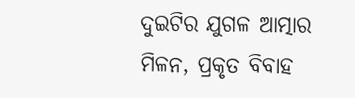ଦୁଇଟିର ଯୁଗଳ ଆତ୍ମାର ମିଳନ, ପ୍ରକୃତ ବିବାହ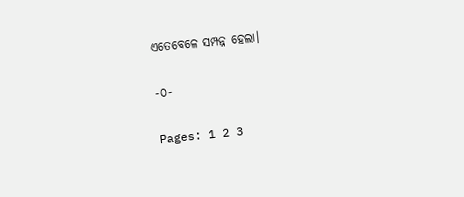ଏତେବେଳେ ସମ୍ପନ୍ନ ହେଲା।

-୦-

Pages: 1 2 3